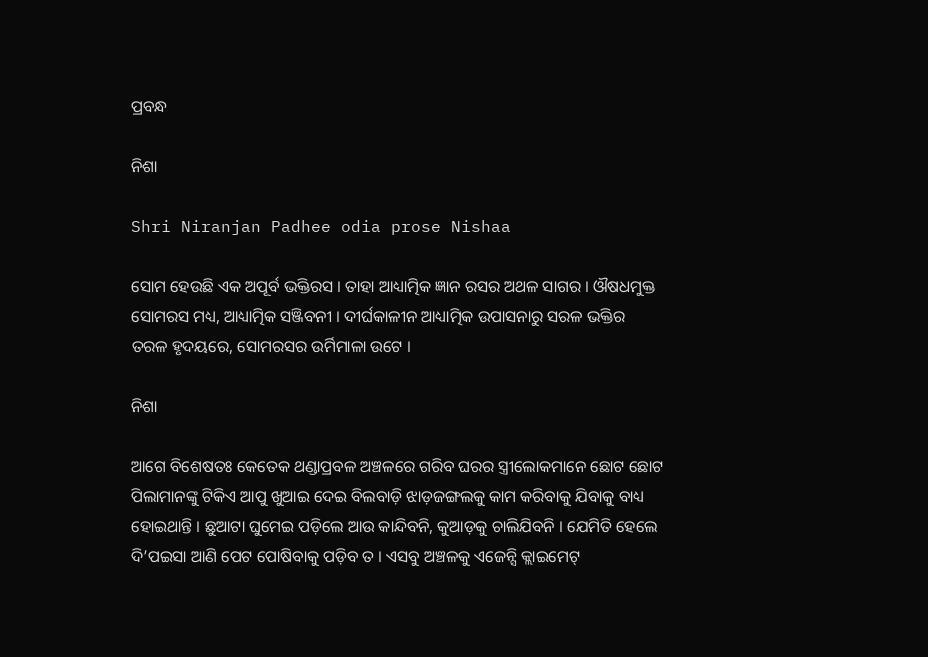ପ୍ରବନ୍ଧ

ନିଶା

Shri Niranjan Padhee odia prose Nishaa

ସୋମ ହେଉଛି ଏକ ଅପୂର୍ବ ଭକ୍ତିରସ । ତାହା ଆଧ୍ୟାତ୍ମିକ ଜ୍ଞାନ ରସର ଅଥଳ ସାଗର । ଔଷଧମୁକ୍ତ ସୋମରସ ମଧ୍ୟ, ଆଧ୍ୟାତ୍ମିକ ସଞ୍ଜିବନୀ । ଦୀର୍ଘକାଳୀନ ଆଧ୍ୟାତ୍ମିକ ଉପାସନାରୁ ସରଳ ଭକ୍ତିର ତରଳ ହୃଦୟରେ, ସୋମରସର ଉର୍ମିମାଳା ଉଟେ ।

ନିଶା

ଆଗେ ବିଶେଷତଃ କେତେକ ଥଣ୍ଡାପ୍ରବଳ ଅଞ୍ଚଳରେ ଗରିବ ଘରର ସ୍ତ୍ରୀଲୋକମାନେ ଛୋଟ ଛୋଟ ପିଲାମାନଙ୍କୁ ଟିକିଏ ଆପୁ ଖୁଆଇ ଦେଇ ବିଲବାଡ଼ି ଝାଡ଼ଜଙ୍ଗଲକୁ କାମ କରିବାକୁ ଯିବାକୁ ବାଧ୍ୟ ହୋଇଥାନ୍ତି । ଛୁଆଟା ଘୁମେଇ ପଡ଼ିଲେ ଆଉ କାନ୍ଦିବନି, କୁଆଡ଼କୁ ଚାଲିଯିବନି । ଯେମିତି ହେଲେ ଦି’ପଇସା ଆଣି ପେଟ ପୋଷିବାକୁ ପଡ଼ିବ ତ । ଏସବୁ ଅଞ୍ଚଳକୁ ଏଜେନ୍ସି କ୍ଲାଇମେଟ୍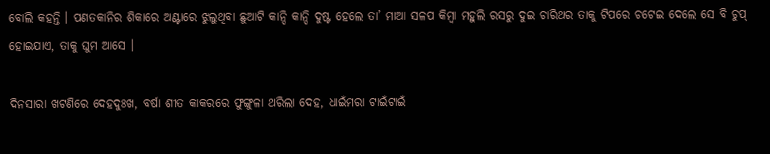ବୋଲି କହନ୍ତି । ପଣତକାନିର ଶିକାରେ ଅଣ୍ଟାରେ ଝୁଲୁଥିବା ଛୁଆଟି କାନ୍ଦି କାନ୍ଦି ଦୁଷ୍ଟ ହେଲେ ତା’ ମାଆ ସଳପ କିମ୍ୱା ମହୁଲି ରସରୁ ଦୁଇ ଚାରିଥର ତାକୁ ଟିପରେ ଚଟେଇ ଦେଲେ ସେ ବି ଚୁପ୍ ହୋଇଯାଏ, ତାକୁ ଘୁମ ଆସେ ।

ଦିନସାରା ଖଟଣିରେ ଦେହଦୁଃଖ, ବର୍ଷା ଶୀତ କାକରରେ ଫୁଙ୍ଗୁଳା ଥରିଲା ଦେହ, ଧାଇଁମରା ଟାଇଁଟାଇଁ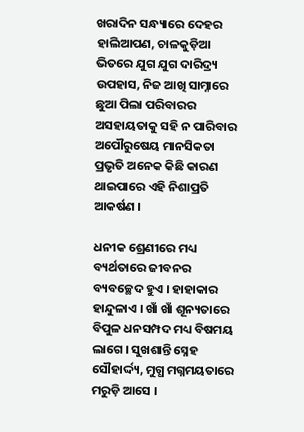ଖରାଦିନ ସନ୍ଧ୍ୟାରେ ଦେହର ହାଲିଆପଣ, ଚାଳକୁଡ଼ିଆ ଭିତରେ ଯୁଗ ଯୁଗ ଦାରିଦ୍ର୍ୟ ଉପହାସ, ନିଜ ଆଖି ସାମ୍ନାରେ ଛୁଆ ପିଲା ପରିବାରର ଅସହାୟତାକୁ ସହି ନ ପାରିବାର ଅପୌରୁଷେୟ ମାନସିକତା ପ୍ରଭୃତି ଅନେକ କିଛି କାରଣ ଥାଇପାରେ ଏହି ନିଶାପ୍ରତି ଆକର୍ଷଣ ।

ଧନୀକ ଶ୍ରେଣୀରେ ମଧ୍ୟ ବ୍ୟର୍ଥତାରେ ଜୀବନର ବ୍ୟବଚ୍ଛେଦ ହୁଏ । ହାହାକାର ହାନ୍ଦୁଳାଏ । ଖାଁ ଖାଁ ଶୂନ୍ୟତାରେ ବିପୁଳ ଧନସମ୍ପଦ ମଧ୍ୟ ବିଷମୟ ଲାଗେ । ସୁଖଶାନ୍ତି ସ୍ନେହ ସୌହାର୍ଦ୍ଦ୍ୟ, ମୁଗ୍ଧ ମଗ୍ନମୟତାରେ ମରୁଡ଼ି ଆସେ ।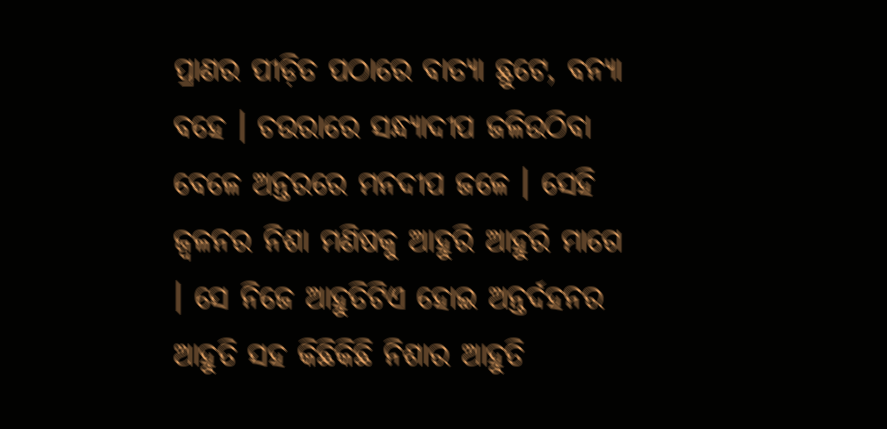ପ୍ରାଣର ପୀଡ଼ିତ ପଠାରେ ବାତ୍ୟା ଛୁଟେ, ବନ୍ୟା ବହେ । ଚଉରାରେ ସନ୍ଧ୍ୟାଦୀପ ଜଳିଉଠିବା ବେଳେ ଅନ୍ତରରେ ମନଦୀପ ଜଳେ । ସେହି ଜ୍ୱଳନର ନିଶା ମଣିଷକୁ ଆହୁରି ଆହୁରି ମାଗେ । ସେ ନିଜେ ଆହୁତିଟିଏ ହୋଇ ଅନ୍ତର୍ଦହନର ଆହୁତି ସହ କିଛିକିଛି ନିଶାର ଆହୁତି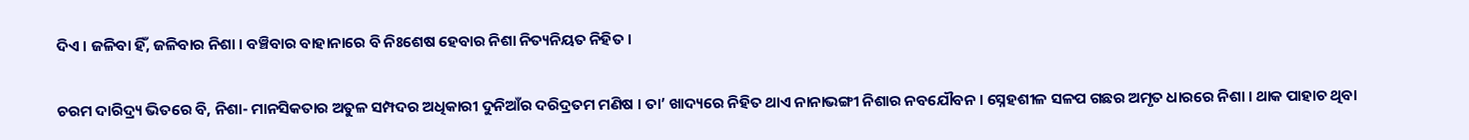ଦିଏ । ଜଳିବା ହିଁ, ଜଳିବାର ନିଶା । ବଞ୍ଚିବାର ବାହାନାରେ ବି ନିଃଶେଷ ହେବାର ନିଶା ନିତ୍ୟନିୟତ ନିହିତ ।

ଚରମ ଦାରିଦ୍ର୍ୟ ଭିତରେ ବି, ନିଶା- ମାନସିକତାର ଅତୁଳ ସମ୍ପଦର ଅଧିକାରୀ ଦୁନିଆଁର ଦରିଦ୍ରତମ ମଣିଷ । ତା’ ଖାଦ୍ୟରେ ନିହିତ ଥାଏ ନାନାଭଙ୍ଗୀ ନିଶାର ନବଯୌବନ । ସ୍ନେହଶୀଳ ସଳପ ଗଛର ଅମୃତ ଧାରରେ ନିଶା । ଥାକ ପାହାଚ ଥିବା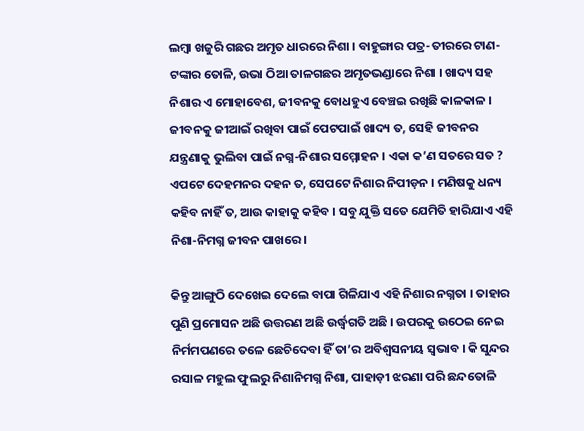ଲମ୍ୱା ଖଜୁରି ଗଛର ଅମୃତ ଧାରରେ ନିଶା । ବାହୁଙ୍ଗାର ପତ୍ର-ତୀରରେ ଟାଣ-ଟଙ୍କାର ତୋଳି, ଉଭା ଠିଆ ତାଳଗଛର ଅମୃତଭଣ୍ଡାରେ ନିଶା । ଖାଦ୍ୟ ସହ ନିଶାର ଏ ମୋହାବେଶ, ଜୀବନକୁ ବୋଧହୁଏ ବେଞ୍ଚଇ ରଖିଛି କାଳକାଳ । ଜୀବନକୁ ଜୀଆଇଁ ରଖିବା ପାଇଁ ପେଟପାଇଁ ଖାଦ୍ୟ ତ, ସେହି ଜୀବନର ଯନ୍ତ୍ରଣାକୁ ଭୁଲିବା ପାଇଁ ନଗ୍ନ-ନିଶାର ସମ୍ମୋହନ । ଏକା କ’ଣ ସତରେ ସତ ? ଏପଟେ ଦେହମନର ଦହନ ତ, ସେପଟେ ନିଶାର ନିପୀଡ଼ନ । ମଣିଷକୁ ଧନ୍ୟ କହିବ ନାହିଁ ତ, ଆଉ କାହାକୁ କହିବ । ସବୁ ଯୁକ୍ତି ସତେ ଯେମିତି ହାରିଯାଏ ଏହି ନିଶା-ନିମଗ୍ନ ଜୀବନ ପାଖରେ ।

କିନ୍ତୁ ଆଙ୍ଗୁଠି ଦେଖେଇ ଦେଲେ ବାପା ଗିଳିଯାଏ ଏହି ନିଶାର ନଗ୍ନତା । ତାହାର ପୁଣି ପ୍ରମୋସନ ଅଛି ଉତ୍ତରଣ ଅଛି ଉର୍ଦ୍ଧ୍ଵଗତି ଅଛି । ଉପରକୁ ଉଠେଇ ନେଇ ନିର୍ମମପଣରେ ତଳେ ଛେଚିଦେବା ହିଁ ତା’ର ଅବିଶ୍ୱସନୀୟ ସ୍ୱଭାବ । କି ସୁନ୍ଦର ରସାଳ ମହୁଲ ଫୁଲରୁ ନିଶାନିମଗ୍ନ ନିଶା, ପାହାଡ଼ୀ ଝରଣା ପରି ଛନ୍ଦତୋଳି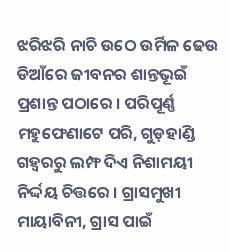ଝରିଝରି ନାଚି ଉଠେ ଉର୍ମିଳ ଢେଉ ଡିଆଁରେ ଜୀବନର ଶାନ୍ତଭୂଇଁ ପ୍ରଶାନ୍ତ ପଠାରେ । ପରିପୂର୍ଣ୍ଣ ମହୁଫେଣାଟେ ପରି, ଗୁଡ଼ହାଣ୍ଡି ଗହ୍ୱରରୁ ଲମ୍ଫ ଦିଏ ନିଶାମୟୀ ନିର୍ଦ୍ଦୟ ଚିତ୍ତରେ । ଗ୍ରାସମୁଖୀ ମାୟାବିନୀ, ଗ୍ରାସ ପାଇଁ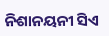ନିଶାନୟନୀ ସିଏ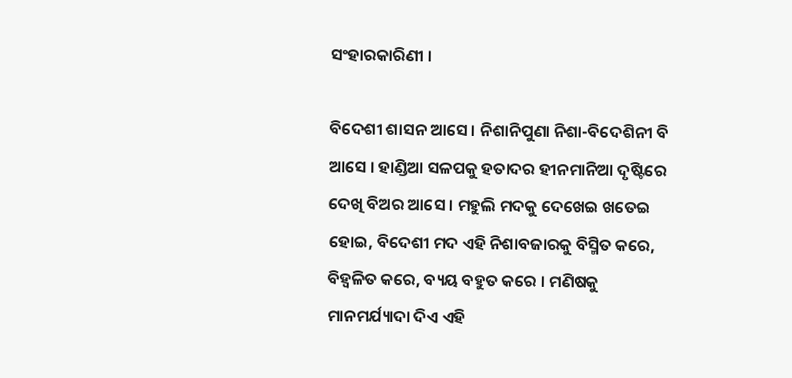ସଂହାରକାରିଣୀ ।

ବିଦେଶୀ ଶାସନ ଆସେ । ନିଶାନିପୁଣା ନିଶା-ବିଦେଶିନୀ ବି ଆସେ । ହାଣ୍ଡିଆ ସଳପକୁ ହତାଦର ହୀନମାନିଆ ଦୃଷ୍ଟିରେ ଦେଖି ବିଅର ଆସେ । ମହୁଲି ମଦକୁ ଦେଖେଇ ଖତେଇ ହୋଇ, ବିଦେଶୀ ମଦ ଏହି ନିଶାବଜାରକୁ ବିସ୍ମିତ କରେ, ବିହ୍ୱଳିତ କରେ, ବ୍ୟୟ ବହୁତ କରେ । ମଣିଷକୁ ମାନମର୍ଯ୍ୟାଦା ଦିଏ ଏହି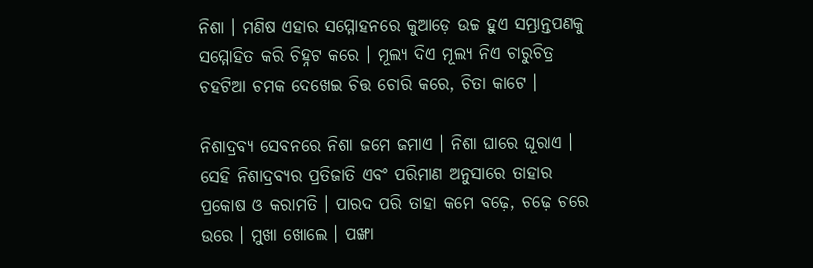ନିଶା । ମଣିଷ ଏହାର ସମ୍ମୋହନରେ କୁଆଡ଼େ ଉଚ୍ଚ ହୁଏ ସମ୍ଭ୍ରାନ୍ତପଣକୁ ସମ୍ମୋହିତ କରି ଚିହ୍ନଟ କରେ । ମୂଲ୍ୟ ଦିଏ ମୂଲ୍ୟ ନିଏ ଚାରୁଚିତ୍ର ଚହଟିଆ ଚମକ ଦେଖେଇ ଚିତ୍ତ ଚୋରି କରେ, ଚିତା କାଟେ ।

ନିଶାଦ୍ରବ୍ୟ ସେବନରେ ନିଶା ଜମେ ଜମାଏ । ନିଶା ଘାରେ ଘୂରାଏ । ସେହି ନିଶାଦ୍ରବ୍ୟର ପ୍ରତିଜାତି ଏବଂ ପରିମାଣ ଅନୁସାରେ ତାହାର ପ୍ରକୋଷ ଓ କରାମତି । ପାରଦ ପରି ତାହା କମେ ବଢ଼େ, ଚଢ଼େ ଚରେ ଉରେ । ମୁଖା ଖୋଲେ । ପଙ୍ଖା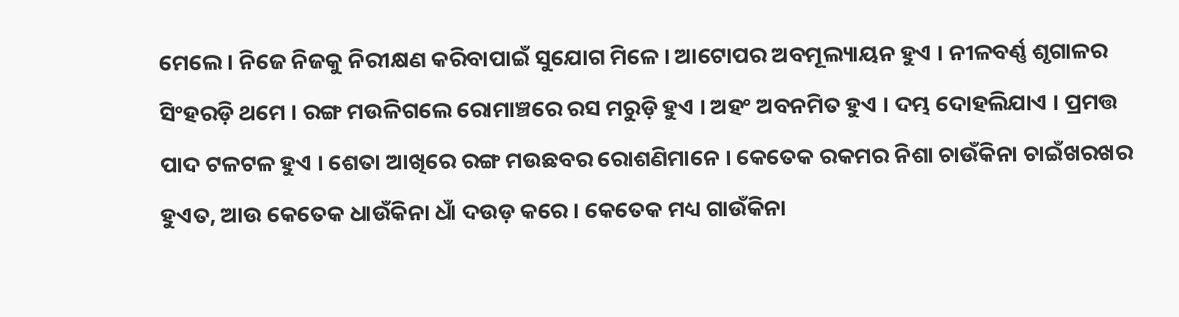ମେଲେ । ନିଜେ ନିଜକୁ ନିରୀକ୍ଷଣ କରିବାପାଇଁ ସୁଯୋଗ ମିଳେ । ଆଟୋପର ଅବମୂଲ୍ୟାୟନ ହୁଏ । ନୀଳବର୍ଣ୍ଣ ଶୃଗାଳର ସିଂହରଡ଼ି ଥମେ । ରଙ୍ଗ ମଉଳିଗଲେ ରୋମାଞ୍ଚରେ ରସ ମରୁଡ଼ି ହୁଏ । ଅହଂ ଅବନମିତ ହୁଏ । ଦମ୍ଭ ଦୋହଲିଯାଏ । ପ୍ରମତ୍ତ ପାଦ ଟଳଟଳ ହୁଏ । ଶେତା ଆଖିରେ ରଙ୍ଗ ମଉଛବର ରୋଶଣିମାନେ । କେତେକ ରକମର ନିଶା ଚାଉଁକିନା ଚାଇଁଖରଖର ହୁଏତ, ଆଉ କେତେକ ଧାଉଁକିନା ଧାଁ ଦଉଡ଼ କରେ । କେତେକ ମଧ୍ୟ ଗାଉଁକିନା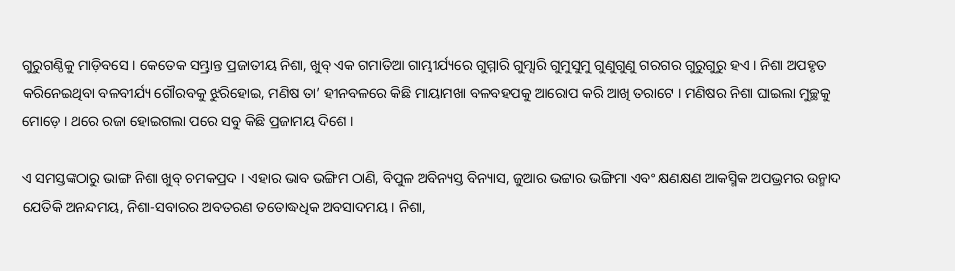ଗୁରୁଗଣ୍ଠିକୁ ମାଡ଼ିବସେ । କେତେକ ସମ୍ଭ୍ରାନ୍ତ ପ୍ରଜାତୀୟ ନିଶା, ଖୁବ୍ ଏକ ଗମାତିଆ ଗାମ୍ଭୀର୍ଯ୍ୟରେ ଗୁମ୍ମାରି ଗୁମ୍ସାରି ଗୁମୁସୁମୁ ଗୁଣୁଗୁଣୁ ଗରଗର ଗୁରୁଗୁରୁ ହଏ । ନିଶା ଅପହୃତ କରିନେଇଥିବା ବଳବୀର୍ଯ୍ୟ ଗୌରବକୁ ଝୁରିହୋଇ, ମଣିଷ ତା’ ହୀନବଳରେ କିଛି ମାୟାମଖା ବଳବହପକୁ ଆରୋପ କରି ଆଖି ତରାଟେ । ମଣିଷର ନିଶା ଘାଇଲା ମୁଚ୍ଛକୁ ମୋଡ଼େ । ଥରେ ରଜା ହୋଇଗଲା ପରେ ସବୁ କିଛି ପ୍ରଜାମୟ ଦିଶେ ।

ଏ ସମସ୍ତଙ୍କଠାରୁ ଭାଙ୍ଗ ନିଶା ଖୁବ୍ ଚମକପ୍ରଦ । ଏହାର ଭାବ ଭଙ୍ଗିମ ଠାଣି, ବିପୁଳ ଅବିନ୍ୟସ୍ତ ବିନ୍ୟାସ, ଜୁଆର ଭଟ୍ଟାର ଭଙ୍ଗିମା ଏବଂ କ୍ଷଣକ୍ଷଣ ଆକସ୍ମିକ ଅପଭ୍ରମର ଉନ୍ମାଦ ଯେତିକି ଅନନ୍ଦମୟ, ନିଶା-ସବାରର ଅବତରଣ ତତୋଦ୍ଧଧିକ ଅବସାଦମୟ । ନିଶା,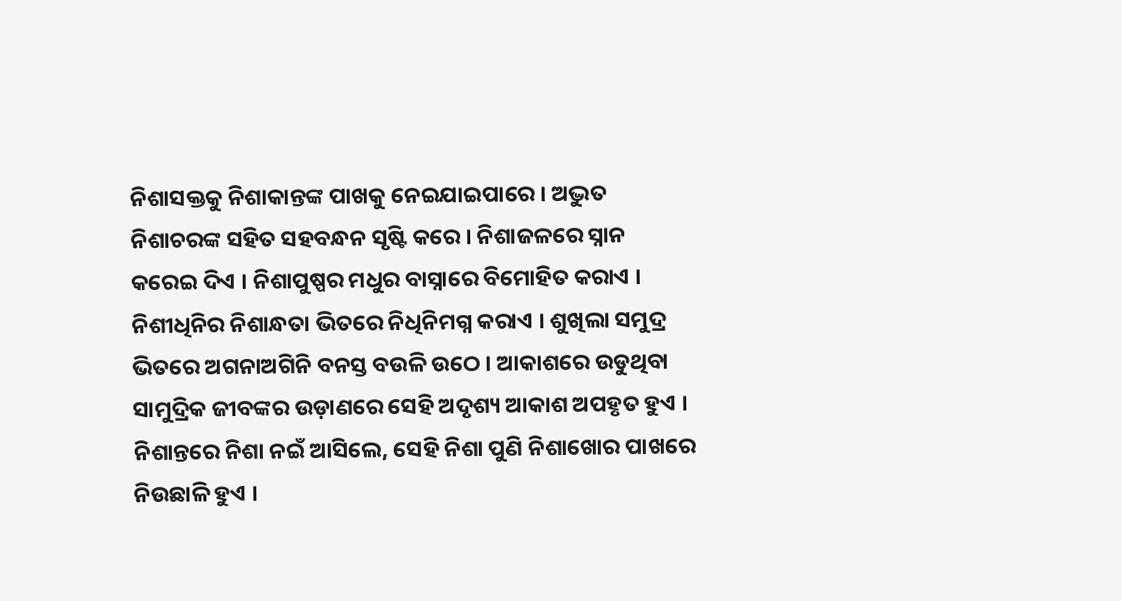ନିଶାସକ୍ତକୁ ନିଶାକାନ୍ତଙ୍କ ପାଖକୁ ନେଇଯାଇପାରେ । ଅଦ୍ଭୁତ ନିଶାଚରଙ୍କ ସହିତ ସହବନ୍ଧନ ସୃଷ୍ଟି କରେ । ନିଶାଜଳରେ ସ୍ନାନ କରେଇ ଦିଏ । ନିଶାପୁଷ୍ପର ମଧୁର ବାସ୍ନାରେ ବିମୋହିତ କରାଏ । ନିଶୀଧିନିର ନିଶାନ୍ଧତା ଭିତରେ ନିଧିନିମଗ୍ନ କରାଏ । ଶୁଖିଲା ସମୁଦ୍ର ଭିତରେ ଅଗନାଅଗିନି ବନସ୍ତ ବଉଳି ଉଠେ । ଆକାଶରେ ଉଡୁଥିବା ସାମୁଦ୍ରିକ ଜୀବଙ୍କର ଉଡ଼ାଣରେ ସେହି ଅଦୃଶ୍ୟ ଆକାଶ ଅପହୃତ ହୁଏ । ନିଶାନ୍ତରେ ନିଶା ନଇଁ ଆସିଲେ, ସେହି ନିଶା ପୁଣି ନିଶାଖୋର ପାଖରେ ନିଉଛାଳି ହୁଏ ।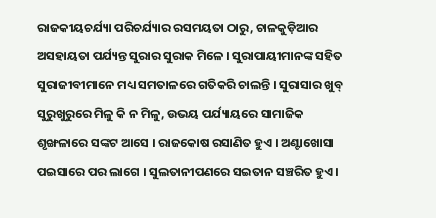ରାଜକୀୟଚର୍ଯ୍ୟା ପରିଚର୍ଯ୍ୟାର ରସମୟତା ଠାରୁ, ଚାଳକୁଡ଼ିଆର ଅସହାୟତା ପର୍ଯ୍ୟନ୍ତ ସୁରାର ସୁରାକ ମିଳେ । ସୁରାପାୟୀମାନଙ୍କ ସହିତ ସୁରାଜୀବୀମାନେ ମଧ୍ୟ ସମତାଳରେ ଗତିକରି ଚାଲନ୍ତି । ସୁରାସାର ଖୁବ୍ ସୁରୁଖୁରୁରେ ମିଳୁ କି ନ ମିଳୁ, ଉଭୟ ପର୍ଯ୍ୟାୟରେ ସାମାଜିକ ଶୃଙ୍ଖଳାରେ ସଙ୍କଟ ଆସେ । ରାଜକୋଷ ରସାଣିତ ହୁଏ । ଅଣ୍ଟାଖୋସା ପଇସାରେ ପର ଲାଗେ । ସୁଲତାନୀପଣରେ ସଇତାନ ସଞ୍ଚରିତ ହୁଏ ।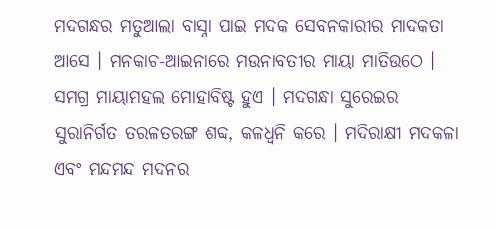ମଦଗନ୍ଧର ମତୁଆଲା ବାସ୍ନା ପାଇ ମଦକ ସେବନକାରୀର ମାଦକତା ଆସେ । ମନକାଚ-ଆଇନାରେ ମଉନାବତୀର ମାୟା ମାତିଉଠେ । ସମଗ୍ର ମାୟାମହଲ ମୋହାବିଷ୍ଟ ହୁଏ । ମଦଗନ୍ଧା ସୁରେଇର ସୁରାନିର୍ଗତ ତରଳତରଙ୍ଗ ଶବ୍ଦ, କଳଧ୍ୱନି କରେ । ମଦିରାକ୍ଷୀ ମଦକଳା ଏବଂ ମନ୍ଦମନ୍ଦ ମଦନର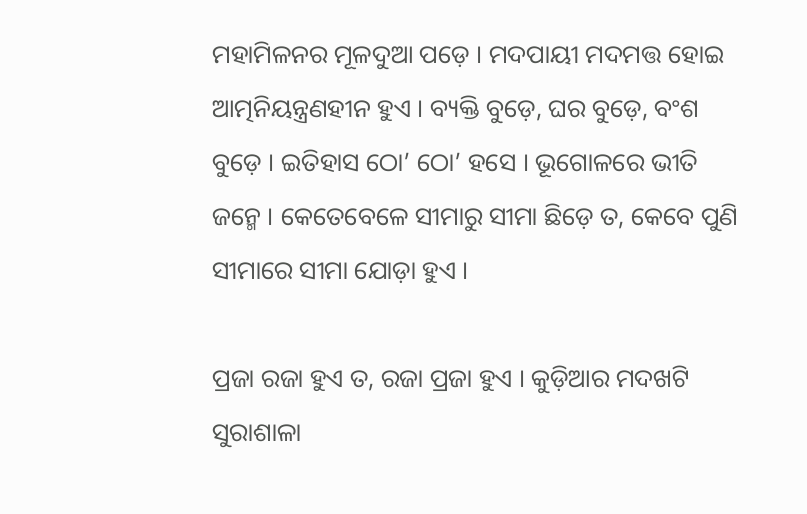ମହାମିଳନର ମୂଳଦୁଆ ପଡ଼େ । ମଦପାୟୀ ମଦମତ୍ତ ହୋଇ ଆତ୍ମନିୟନ୍ତ୍ରଣହୀନ ହୁଏ । ବ୍ୟକ୍ତି ବୁଡ଼େ, ଘର ବୁଡ଼େ, ବଂଶ ବୁଡ଼େ । ଇତିହାସ ଠୋ’ ଠୋ’ ହସେ । ଭୂଗୋଳରେ ଭୀତି ଜନ୍ମେ । କେତେବେଳେ ସୀମାରୁ ସୀମା ଛିଡ଼େ ତ, କେବେ ପୁଣି ସୀମାରେ ସୀମା ଯୋଡ଼ା ହୁଏ ।

ପ୍ରଜା ରଜା ହୁଏ ତ, ରଜା ପ୍ରଜା ହୁଏ । କୁଡ଼ିଆର ମଦଖଟି ସୁରାଶାଳା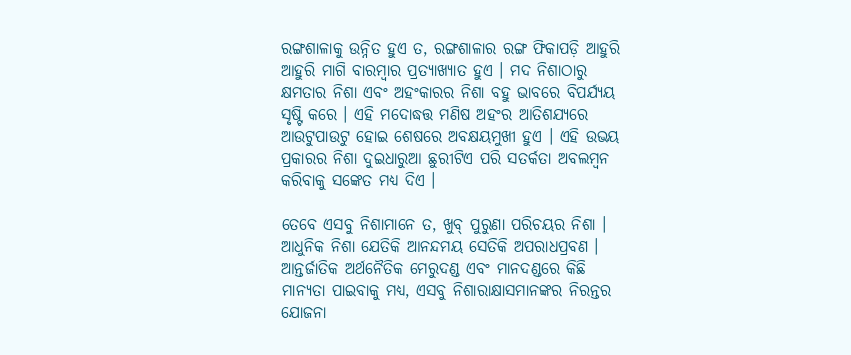ରଙ୍ଗଶାଳାକୁ ଉନ୍ନିତ ହୁଏ ତ, ରଙ୍ଗଶାଳାର ରଙ୍ଗ ଫିକାପଡ଼ି ଆହୁରି ଆହୁରି ମାଗି ବାରମ୍ୱାର ପ୍ରତ୍ୟାଖ୍ୟାତ ହୁଏ । ମଦ ନିଶାଠାରୁ କ୍ଷମତାର ନିଶା ଏବଂ ଅହଂକାରର ନିଶା ବହୁ ଭାବରେ ବିପର୍ଯ୍ୟୟ ସୃଷ୍ଟି କରେ । ଏହି ମଦୋଦ୍ଧତ୍ତ ମଣିଷ ଅହଂର ଆତିଶଯ୍ୟରେ ଆଉଟୁପାଉଟୁ ହୋଇ ଶେଷରେ ଅବକ୍ଷୟମୁଖୀ ହୁଏ । ଏହି ଉଭୟ ପ୍ରକାରର ନିଶା ଦୁଇଧାରୁଆ ଛୁରୀଟିଏ ପରି ସତର୍କତା ଅବଲମ୍ୱନ କରିବାକୁ ସଙ୍କେତ ମଧ୍ୟ ଦିଏ ।

ତେବେ ଏସବୁ ନିଶାମାନେ ତ, ଖୁବ୍ ପୁରୁଣା ପରିଚୟର ନିଶା । ଆଧୁନିକ ନିଶା ଯେତିକି ଆନନ୍ଦମୟ ସେତିକି ଅପରାଧପ୍ରବଣ । ଆନ୍ତର୍ଜାତିକ ଅର୍ଥନୈତିକ ମେରୁଦଣ୍ଡ ଏବଂ ମାନଦଣ୍ଡରେ କିଛି ମାନ୍ୟତା ପାଇବାକୁ ମଧ୍ୟ, ଏସବୁ ନିଶାରାକ୍ଷାସମାନଙ୍କର ନିରନ୍ତର ଯୋଜନା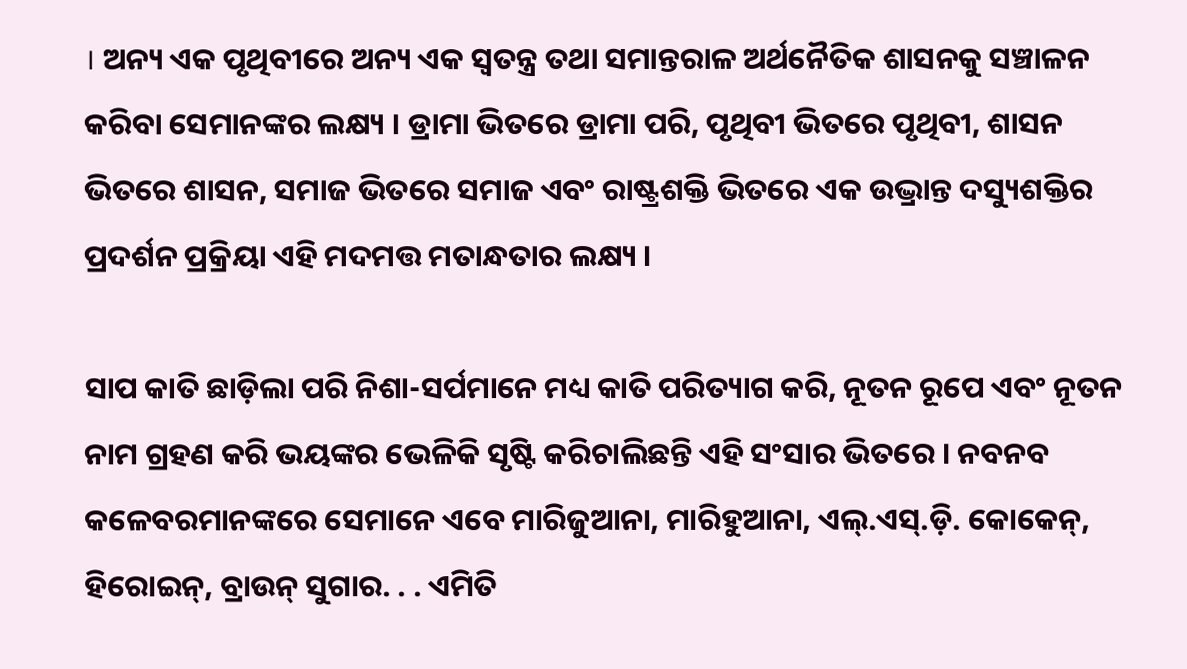। ଅନ୍ୟ ଏକ ପୃଥିବୀରେ ଅନ୍ୟ ଏକ ସ୍ୱତନ୍ତ୍ର ତଥା ସମାନ୍ତରାଳ ଅର୍ଥନୈତିକ ଶାସନକୁ ସଞ୍ଚାଳନ କରିବା ସେମାନଙ୍କର ଲକ୍ଷ୍ୟ । ଡ୍ରାମା ଭିତରେ ଡ୍ରାମା ପରି, ପୃଥିବୀ ଭିତରେ ପୃଥିବୀ, ଶାସନ ଭିତରେ ଶାସନ, ସମାଜ ଭିତରେ ସମାଜ ଏବଂ ରାଷ୍ଟ୍ରଶକ୍ତି ଭିତରେ ଏକ ଉଦ୍ଭ୍ରାନ୍ତ ଦସ୍ୟୁଶକ୍ତିର ପ୍ରଦର୍ଶନ ପ୍ରକ୍ରିୟା ଏହି ମଦମତ୍ତ ମତାନ୍ଧତାର ଲକ୍ଷ୍ୟ ।

ସାପ କାତି ଛାଡ଼ିଲା ପରି ନିଶା-ସର୍ପମାନେ ମଧ୍ୟ କାତି ପରିତ୍ୟାଗ କରି, ନୂତନ ରୂପେ ଏବଂ ନୂତନ ନାମ ଗ୍ରହଣ କରି ଭୟଙ୍କର ଭେଳିକି ସୃଷ୍ଟି କରିଚାଲିଛନ୍ତି ଏହି ସଂସାର ଭିତରେ । ନବନବ କଳେବରମାନଙ୍କରେ ସେମାନେ ଏବେ ମାରିଜୁଆନା, ମାରିହୁଆନା, ଏଲ୍.ଏସ୍.ଡ଼ି. କୋକେନ୍, ହିରୋଇନ୍, ବ୍ରାଉନ୍ ସୁଗାର. . . ଏମିତି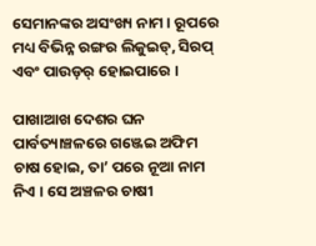ସେମାନଙ୍କର ଅସଂଖ୍ୟ ନାମ । ରୂପରେ ମଧ୍ୟ ବିଭିନ୍ନ ରଙ୍ଗର ଲିକୁଇଡ୍, ସିରପ୍ ଏବଂ ପାଉଡ଼ର୍ ହୋଇପାରେ ।

ପାଖାଆଖ ଦେଶର ଘନ ପାର୍ବତ୍ୟାଞ୍ଚଳରେ ଗଞ୍ଜେଇ ଅଫିମ ଚାଷ ହୋଇ, ତା’ ପରେ ନୂଆ ନାମ ନିଏ । ସେ ଅଞ୍ଚଳର ଚାଷୀ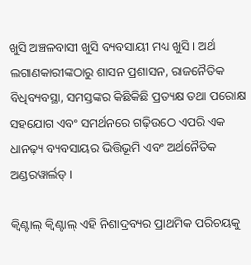ଖୁସି ଅଞ୍ଚଳବାସୀ ଖୁସି ବ୍ୟବସାୟୀ ମଧ୍ୟ ଖୁସି । ଅର୍ଥ ଲଗାଣକାରୀଙ୍କଠାରୁ ଶାସନ ପ୍ରଶାସନ, ରାଜନୈତିକ ବିଧିବ୍ୟବସ୍ଥା, ସମସ୍ତଙ୍କର କିଛିକିଛି ପ୍ରତ୍ୟକ୍ଷ ତଥା ପରୋକ୍ଷ ସହଯୋଗ ଏବଂ ସମର୍ଥନରେ ଗଢ଼ିଉଠେ ଏପରି ଏକ ଧାନଢ଼୍ୟ ବ୍ୟବସାୟର ଭିତ୍ତିଭୂମି ଏବଂ ଅର୍ଥନୈତିକ ଅଣ୍ଡରୱାର୍ଲଡ୍ ।

କ୍ୱିଣ୍ଟାଲ୍ କ୍ୱିଣ୍ଟାଲ୍ ଏହି ନିଶାଦ୍ରବ୍ୟର ପ୍ରାଥମିକ ପରିଚୟକୁ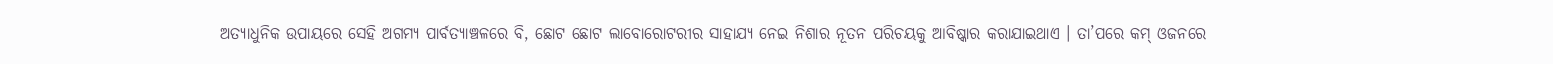ଅତ୍ୟାଧୁନିକ ଉପାୟରେ ସେହି ଅଗମ୍ୟ ପାର୍ବତ୍ୟାଞ୍ଚଳରେ ବି, ଛୋଟ ଛୋଟ ଲାବୋରୋଟରୀର ସାହାଯ୍ୟ ନେଇ ନିଶାର ନୂତନ ପରିଚୟକୁ ଆବିଷ୍କାର କରାଯାଇଥାଏ । ତା’ପରେ କମ୍ ଓଜନରେ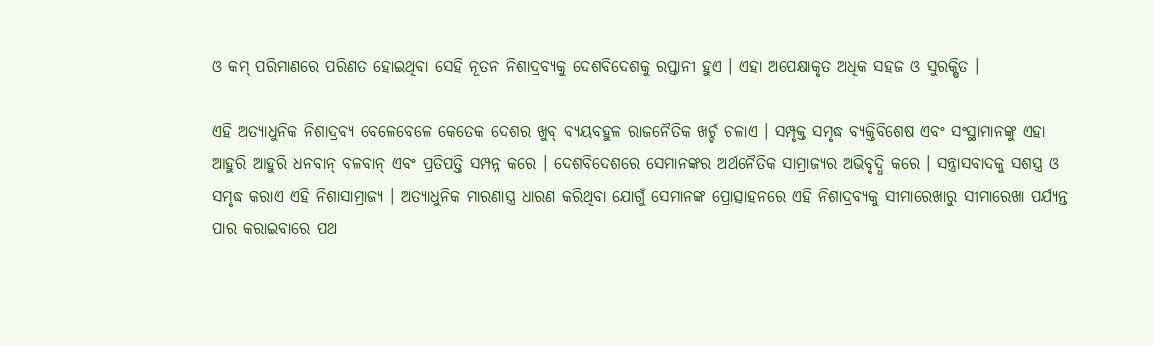ଓ କମ୍ ପରିମାଣରେ ପରିଣତ ହୋଇଥିବା ସେହି ନୂତନ ନିଶାଦ୍ରବ୍ୟକୁ ଦେଶବିଦେଶକୁ ରପ୍ତାନୀ ହୁଏ । ଏହା ଅପେକ୍ଷାକୃତ ଅଧିକ ସହଜ ଓ ସୁରକ୍ଷିତ ।

ଏହି ଅତ୍ୟାଧୁନିକ ନିଶାଦ୍ରବ୍ୟ ବେଳେବେଳେ କେତେକ ଦେଶର ଖୁବ୍ ବ୍ୟୟବହୁଳ ରାଜନୈତିକ ଖର୍ଚ୍ଚ ଚଳାଏ । ସମ୍ପୃକ୍ତ ସମୃଦ୍ଧ ବ୍ୟକ୍ତିବିଶେଷ ଏବଂ ସଂସ୍ଥାମାନଙ୍କୁ ଏହା ଆହୁରି ଆହୁରି ଧନବାନ୍ ବଳବାନ୍ ଏବଂ ପ୍ରତିପତ୍ତି ସମ୍ପନ୍ନ କରେ । ଦେଶବିଦେଶରେ ସେମାନଙ୍କର ଅର୍ଥନୈତିକ ସାମ୍ରାଜ୍ୟର ଅଭିବୃଦ୍ଧି କରେ । ସନ୍ତ୍ରାସବାଦକୁ ସଶସ୍ତ୍ର ଓ ସମୃଦ୍ଧ କରାଏ ଏହି ନିଶାସାମ୍ରାଜ୍ୟ । ଅତ୍ୟାଧୁନିକ ମାରଣାସ୍ତ୍ର ଧାରଣ କରିଥିବା ଯୋଗୁଁ ସେମାନଙ୍କ ପ୍ରୋତ୍ସାହନରେ ଏହି ନିଶାଦ୍ରବ୍ୟକୁ ସୀମାରେଖାରୁ ସୀମାରେଖା ପର୍ଯ୍ୟନ୍ତ ପାର କରାଇବାରେ ପଥ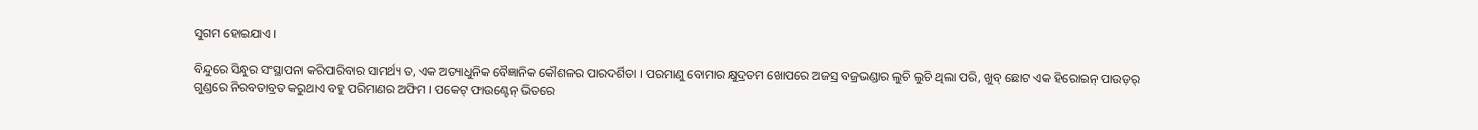ସୁଗମ ହୋଇଯାଏ ।

ବିନ୍ଦୁରେ ସିନ୍ଧୁର ସଂସ୍ଥାପନା କରିପାରିବାର ସାମର୍ଥ୍ୟ ତ, ଏକ ଅତ୍ୟାଧୁନିକ ବୈଜ୍ଞାନିକ କୌଶଳର ପାରଦର୍ଶିତା । ପରମାଣୁ ବୋମାର କ୍ଷୁଦ୍ରତମ ଖୋପରେ ଅଜସ୍ର ବଜ୍ରଭଣ୍ଡାର ଲୁଚି ଲୁଚି ଥିଲା ପରି, ଖୁବ୍ ଛୋଟ ଏକ ହିରୋଇନ୍ ପାଉଡ଼ର୍ ଗୁଣ୍ଡରେ ନିରବତାବ୍ରତ କରୁଥାଏ ବହୁ ପରିମାଣର ଅଫିମ । ପକେଟ୍ ଫାଉଣ୍ଟେନ୍ ଭିତରେ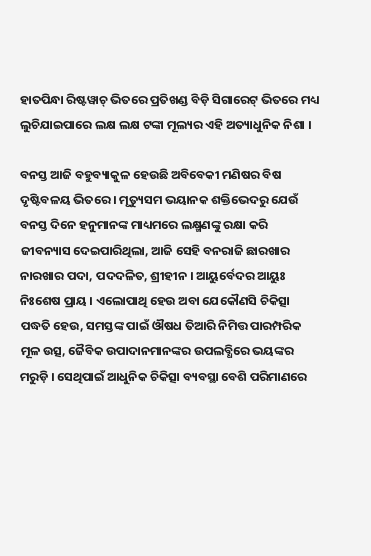ହାତପିନ୍ଧା ରିଷ୍ଟୱାଚ୍ ଭିତରେ ପ୍ରତିଖଣ୍ଡ ବିଡ଼ି ସିଗାରେଟ୍ ଭିତରେ ମଧ୍ୟ ଲୁଚିଯାଇପାରେ ଲକ୍ଷ ଲକ୍ଷ ଟଙ୍କା ମୂଲ୍ୟର ଏହି ଅତ୍ୟାଧୁନିକ ନିଶା ।

ବନସ୍ତ ଆଜି ବହୁବ୍ୟାକୁଳ ହେଉଛି ଅବିବେକୀ ମଣିଷର ବିଷ ଦୃଷ୍ଟିବଳୟ ଭିତରେ । ମୃତ୍ୟୁସମ ଭୟାନକ ଶକ୍ତିଭେଦରୁ ଯେଉଁ ବନସ୍ତ ଦିନେ ହନୁମାନଙ୍କ ମାଧ୍ୟମରେ ଲକ୍ଷ୍ମଣଙ୍କୁ ରକ୍ଷା କରି ଜୀବନ୍ୟାସ ଦେଇପାରିଥିଲା, ଆଜି ସେହି ବନରାଜି ଛାରଖାର ନାରଖାର ପଦା, ପଦଦଳିତ, ଶ୍ରୀହୀନ । ଆୟୁର୍ବେଦର ଆୟୁଃ ନିଃଶେଷ ପ୍ରାୟ । ଏଲୋପାଥି ହେଉ ଅବା ଯେକୌଣସି ଚିକିତ୍ସା ପଦ୍ଧତି ହେଉ, ସମସ୍ତଙ୍କ ପାଇଁ ଔଷଧ ତିଆରି ନିମିତ୍ତ ପାରମ୍ପରିକ ମୂଳ ଉତ୍ସ, ଜୈବିକ ଉପାଦାନମାନଙ୍କର ଉପଲବ୍ଧିରେ ଭୟଙ୍କର ମରୁଡ଼ି । ସେଥିପାଇଁ ଆଧୁନିକ ଚିକିତ୍ସା ବ୍ୟବସ୍ଥା ବେଶି ପରିମାଣରେ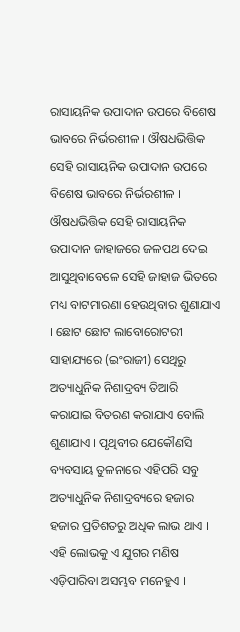ରାସାୟନିକ ଉପାଦାନ ଉପରେ ବିଶେଷ ଭାବରେ ନିର୍ଭରଶୀଳ । ଔଷଧଭିତ୍ତିକ ସେହି ରାସାୟନିକ ଉପାଦାନ ଉପରେ ବିଶେଷ ଭାବରେ ନିର୍ଭରଶୀଳ । ଔଷଧଭିତ୍ତିକ ସେହି ରାସାୟନିକ ଉପାଦାନ ଜାହାଜରେ ଜଳପଥ ଦେଇ ଆସୁଥିବାବେଳେ ସେହି ଜାହାଜ ଭିତରେ ମଧ୍ୟ ବାଟମାରଣା ହେଉଥିବାର ଶୁଣାଯାଏ । ଛୋଟ ଛୋଟ ଲାବୋରୋଟରୀ ସାହାଯ୍ୟରେ (ଇଂରାଜୀ) ସେଥିରୁ ଅତ୍ୟାଧୁନିକ ନିଶାଦ୍ରବ୍ୟ ତିଆରି କରାଯାଇ ବିତରଣ କରାଯାଏ ବୋଲି ଶୁଣାଯାଏ । ପୃଥିବୀର ଯେକୌଣସି ବ୍ୟବସାୟ ତୁଳନାରେ ଏହିପରି ସବୁ ଅତ୍ୟାଧୁନିକ ନିଶାଦ୍ରବ୍ୟରେ ହଜାର ହଜାର ପ୍ରତିଶତରୁ ଅଧିକ ଲାଭ ଥାଏ । ଏହି ଲୋଭକୁ ଏ ଯୁଗର ମଣିଷ ଏଡ଼ିପାରିବା ଅସମ୍ଭବ ମନେହୁଏ ।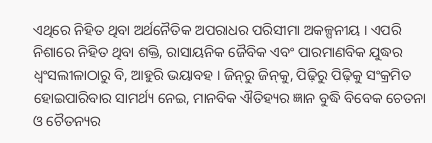ଏଥିରେ ନିହିତ ଥିବା ଅର୍ଥନୈତିକ ଅପରାଧର ପରିସୀମା ଅକଳ୍ପନୀୟ । ଏପରି ନିଶାରେ ନିହିତ ଥିବା ଶକ୍ତି, ରାସାୟନିକ ଜୈବିକ ଏବଂ ପାରମାଣବିକ ଯୁଦ୍ଧର ଧ୍ୱଂସଲୀଳାଠାରୁ ବି, ଆହୁରି ଭୟାବହ । ଜିନ୍‌ରୁ ଜିନ୍‌କୁ, ପିଢ଼ିରୁ ପିଢ଼ିକୁ ସଂକ୍ରମିତ ହୋଇପାରିବାର ସାମର୍ଥ୍ୟ ନେଇ, ମାନବିକ ଐତିହ୍ୟର ଜ୍ଞାନ ବୁଦ୍ଧି ବିବେକ ଚେତନା ଓ ଚୈତନ୍ୟର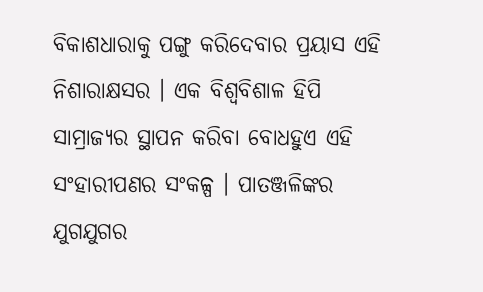ବିକାଶଧାରାକୁ ପଙ୍ଗୁ କରିଦେବାର ପ୍ରୟାସ ଏହି ନିଶାରାକ୍ଷସର । ଏକ ବିଶ୍ୱବିଶାଳ ହିପି ସାମ୍ରାଜ୍ୟର ସ୍ଥାପନ କରିବା ବୋଧହୁଏ ଏହି ସଂହାରୀପଣର ସଂକଳ୍ପ । ପାତଞ୍ଜଳିଙ୍କର ଯୁଗଯୁଗର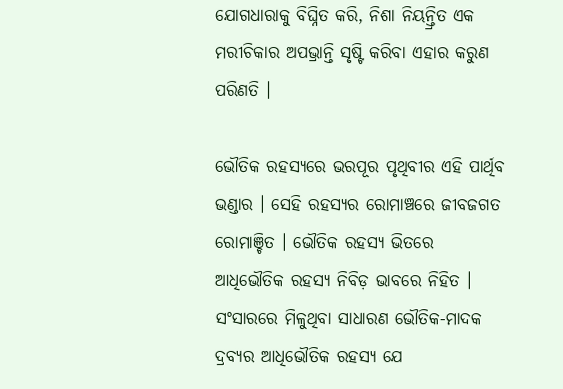ଯୋଗଧାରାକୁ ବିଘ୍ନିତ କରି, ନିଶା ନିୟନ୍ତ୍ରିତ ଏକ ମରୀଚିକାର ଅପଭ୍ରାନ୍ତି ସୃଷ୍ଟି କରିବା ଏହାର କରୁଣ ପରିଣତି ।

ଭୌତିକ ରହସ୍ୟରେ ଭରପୂର ପୃଥିବୀର ଏହି ପାର୍ଥିବ ଭଣ୍ଡାର । ସେହି ରହସ୍ୟର ରୋମାଞ୍ଚରେ ଜୀବଜଗତ ରୋମାଞ୍ଚିତ । ଭୌତିକ ରହସ୍ୟ ଭିତରେ ଆଧିଭୌତିକ ରହସ୍ୟ ନିବିଡ଼ ଭାବରେ ନିହିତ । ସଂସାରରେ ମିଳୁଥିବା ସାଧାରଣ ଭୌତିକ-ମାଦକ ଦ୍ରବ୍ୟର ଆଧିଭୌତିକ ରହସ୍ୟ ଯେ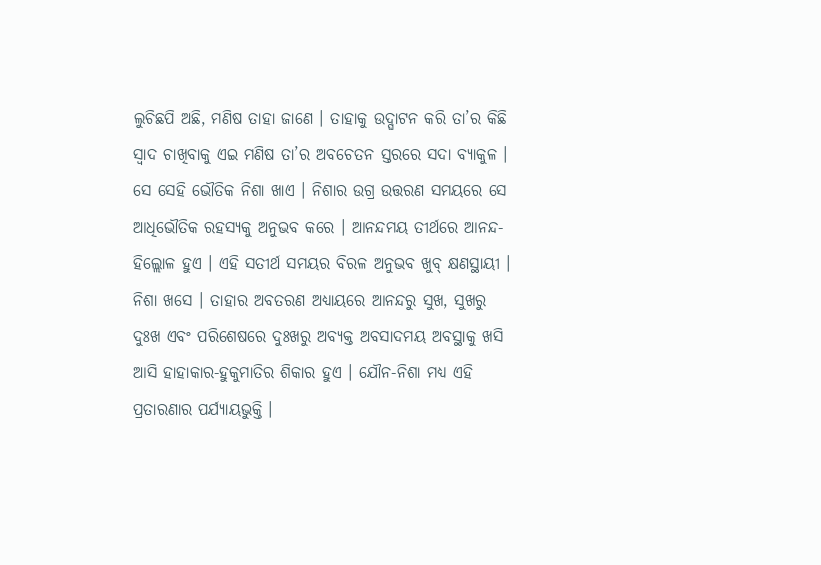ଲୁଚିଛପି ଅଛି, ମଣିଷ ତାହା ଜାଣେ । ତାହାକୁ ଉଦ୍ଘାଟନ କରି ତା’ର କିଛି ସ୍ୱାଦ ଚାଖିବାକୁ ଏଇ ମଣିଷ ତା’ର ଅବଚେତନ ସ୍ତରରେ ସଦା ବ୍ୟାକୁଳ । ସେ ସେହି ଭୌତିକ ନିଶା ଖାଏ । ନିଶାର ଉଗ୍ର ଉତ୍ତରଣ ସମୟରେ ସେ ଆଧିଭୌତିକ ରହସ୍ୟକୁ ଅନୁଭବ କରେ । ଆନନ୍ଦମୟ ତୀର୍ଥରେ ଆନନ୍ଦ-ହିଲ୍ଲୋଳ ହୁଏ । ଏହି ସତୀର୍ଥ ସମୟର ବିରଳ ଅନୁଭବ ଖୁବ୍ କ୍ଷଣସ୍ଥାୟୀ । ନିଶା ଖସେ । ତାହାର ଅବତରଣ ଅଧ୍ୟାୟରେ ଆନନ୍ଦରୁ ସୁଖ, ସୁଖରୁ ଦୁଃଖ ଏବଂ ପରିଶେଷରେ ଦୁଃଖରୁ ଅବ୍ୟକ୍ତ ଅବସାଦମୟ ଅବସ୍ଥାକୁ ଖସି ଆସି ହାହାକାର-ହୁକୁମାତିର ଶିକାର ହୁଏ । ଯୌନ-ନିଶା ମଧ୍ୟ ଏହି ପ୍ରତାରଣାର ପର୍ଯ୍ୟାୟଭୁକ୍ତି ।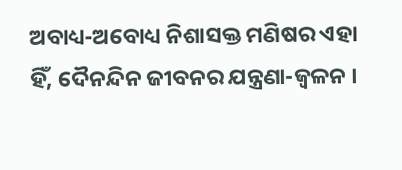ଅବାଧ୍ୟ-ଅବୋଧ୍ୟ ନିଶାସକ୍ତ ମଣିଷର ଏହା ହିଁ, ଦୈନନ୍ଦିନ ଜୀବନର ଯନ୍ତ୍ରଣା-ଜ୍ୱଳନ ।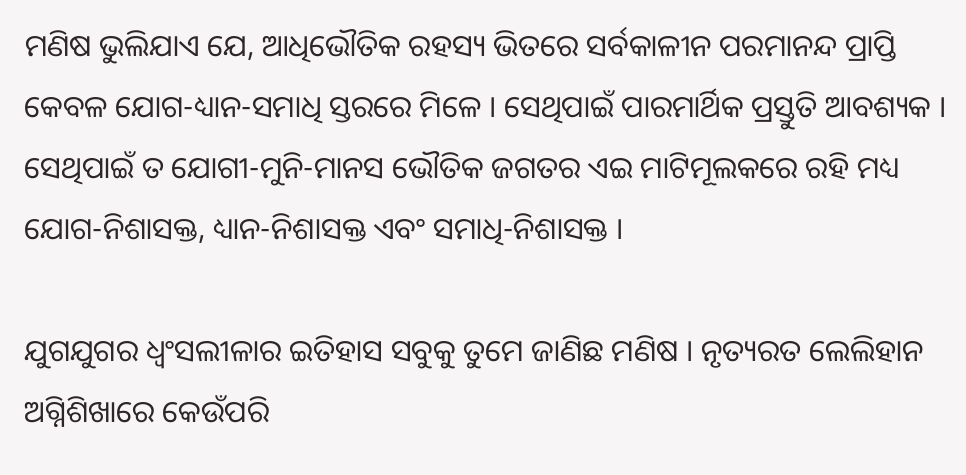ମଣିଷ ଭୁଲିଯାଏ ଯେ, ଆଧିଭୌତିକ ରହସ୍ୟ ଭିତରେ ସର୍ବକାଳୀନ ପରମାନନ୍ଦ ପ୍ରାପ୍ତି କେବଳ ଯୋଗ-ଧ୍ୟାନ-ସମାଧି ସ୍ତରରେ ମିଳେ । ସେଥିପାଇଁ ପାରମାର୍ଥିକ ପ୍ରସ୍ତୁତି ଆବଶ୍ୟକ । ସେଥିପାଇଁ ତ ଯୋଗୀ-ମୁନି-ମାନସ ଭୌତିକ ଜଗତର ଏଇ ମାଟିମୂଲକରେ ରହି ମଧ୍ୟ ଯୋଗ-ନିଶାସକ୍ତ, ଧ୍ୟାନ-ନିଶାସକ୍ତ ଏବଂ ସମାଧି-ନିଶାସକ୍ତ ।

ଯୁଗଯୁଗର ଧ୍ୱଂସଲୀଳାର ଇତିହାସ ସବୁକୁ ତୁମେ ଜାଣିଛ ମଣିଷ । ନୃତ୍ୟରତ ଲେଲିହାନ ଅଗ୍ନିଶିଖାରେ କେଉଁପରି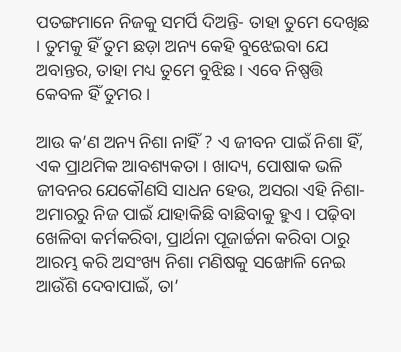ପତଙ୍ଗମାନେ ନିଜକୁ ସମର୍ପି ଦିଅନ୍ତି- ତାହା ତୁମେ ଦେଖିଛ । ତୁମକୁ ହିଁ ତୁମ ଛଡ଼ା ଅନ୍ୟ କେହି ବୁଝେଇବା ଯେ ଅବାନ୍ତର, ତାହା ମଧ୍ୟ ତୁମେ ବୁଝିଛ । ଏବେ ନିଷ୍ପତ୍ତି କେବଳ ହିଁ ତୁମର ।

ଆଉ କ’ଣ ଅନ୍ୟ ନିଶା ନାହିଁ ? ଏ ଜୀବନ ପାଇଁ ନିଶା ହିଁ, ଏକ ପ୍ରାଥମିକ ଆବଶ୍ୟକତା । ଖାଦ୍ୟ, ପୋଷାକ ଭଳି ଜୀବନର ଯେକୌଣସି ସାଧନ ହେଉ, ଅସରା ଏହି ନିଶା-ଅମାରରୁ ନିଜ ପାଇଁ ଯାହାକିଛି ବାଛିବାକୁ ହୁଏ । ପଢ଼ିବା ଖେଳିବା କର୍ମକରିବା, ପ୍ରାର୍ଥନା ପୂଜାର୍ଚ୍ଚନା କରିବା ଠାରୁ ଆରମ୍ଭ କରି ଅସଂଖ୍ୟ ନିଶା ମଣିଷକୁ ସଙ୍ଖୋଳି ନେଇ ଆଉଁଶି ଦେବାପାଇଁ, ତା’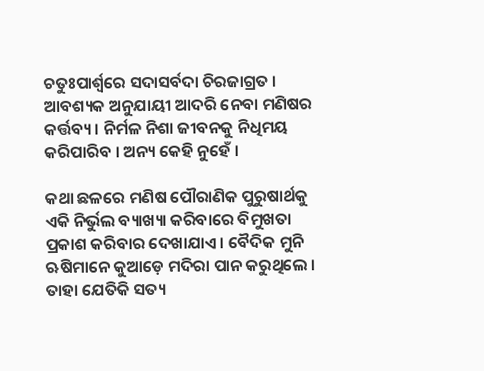ଚତୁଃପାର୍ଶ୍ୱରେ ସଦାସର୍ବଦା ଚିରଜାଗ୍ରତ । ଆବଶ୍ୟକ ଅନୁଯାୟୀ ଆଦରି ନେବା ମଣିଷର କର୍ତ୍ତବ୍ୟ । ନିର୍ମଳ ନିଶା ଜୀବନକୁ ନିଧିମୟ କରିପାରିବ । ଅନ୍ୟ କେହି ନୁହେଁ ।

କଥା ଛଳରେ ମଣିଷ ପୌରାଣିକ ପୁରୁଷାର୍ଥକୁ ଏକି ନିର୍ଭୁଲ ବ୍ୟାଖ୍ୟା କରିବାରେ ବିମୁଖତା ପ୍ରକାଶ କରିବାର ଦେଖାଯାଏ । ବୈଦିକ ମୁନି ଋଷିମାନେ କୁଆଡ଼େ ମଦିରା ପାନ କରୁଥିଲେ । ତାହା ଯେତିକି ସତ୍ୟ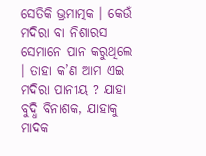ସେତିକି ଭ୍ରମାତ୍ମକ । କେଉଁ ମଦିରା ବା ନିଶାରସ ସେମାନେ ପାନ କରୁଥିଲେ । ତାହା କ’ଣ ଆମ ଏଇ ମଦିରା ପାନୀୟ ? ଯାହା ବୁଦ୍ଧି ବିନାଶକ, ଯାହାକୁ ମାଦକ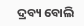ଦ୍ରବ୍ୟ ବୋଲି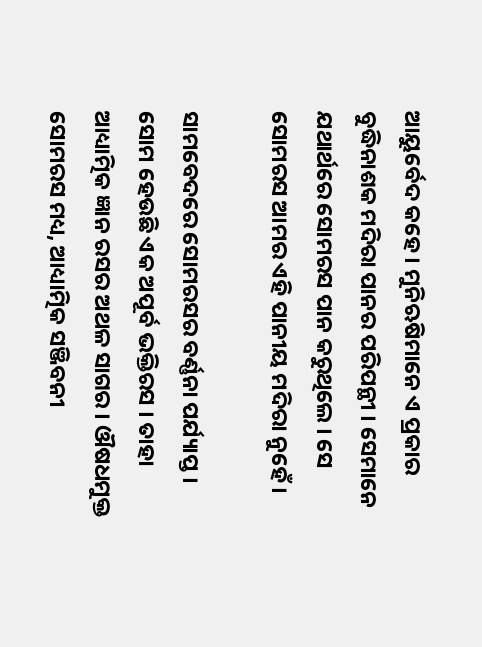ଆୟୁର୍ବେଦ କହେ । ମୁନିଋଷିମାନେ ଏ ପ୍ରକାର ବୁଦ୍ଧିନାଶକ ମଦିରା ପାନର ପରିପନ୍ଥୀ । ସେମାନେ ଯଥାର୍ଥରେ ସୋମରସ ପାନ କରୁଥିଲେ । ସେ ସୋମରସ ଆମର ଏହି ପାନୀୟ ମଦିରା ନୁହେଁ ।

ସାମବେଦରେ ସୋମରସର ବର୍ଣ୍ଣନା ପର୍ଯ୍ୟାପ୍ତ । ସୋମ ହେଉଛି ଏକ ଅପୂର୍ବ ଭକ୍ତିରସ । ତାହା ଆଧ୍ୟାତ୍ମିକ ଜ୍ଞାନ ରସର ଅଥଳ ସାଗର । ଔଷଧମୁକ୍ତ ସୋମରସ ମଧ୍ୟ, ଆଧ୍ୟାତ୍ମିକ ସଞ୍ଜିବନୀ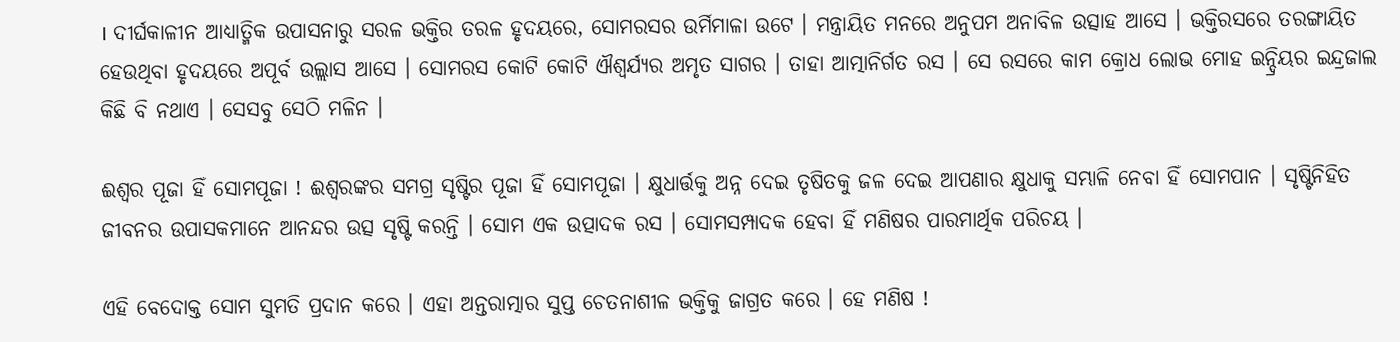। ଦୀର୍ଘକାଳୀନ ଆଧ୍ୟାତ୍ମିକ ଉପାସନାରୁ ସରଳ ଭକ୍ତିର ତରଳ ହୃଦୟରେ, ସୋମରସର ଉର୍ମିମାଳା ଉଟେ । ମନ୍ତ୍ରାୟିତ ମନରେ ଅନୁପମ ଅନାବିଳ ଉତ୍ସାହ ଆସେ । ଭକ୍ତିରସରେ ତରଙ୍ଗାୟିତ ହେଉଥିବା ହୃଦୟରେ ଅପୂର୍ବ ଉଲ୍ଲାସ ଆସେ । ସୋମରସ କୋଟି କୋଟି ଐଶ୍ୱର୍ଯ୍ୟର ଅମୃତ ସାଗର । ତାହା ଆତ୍ମାନିର୍ଗତ ରସ । ସେ ରସରେ କାମ କ୍ରୋଧ ଲୋଭ ମୋହ ଇନ୍ଦ୍ରିୟର ଇନ୍ଦ୍ରଜାଲ କିଛି ବି ନଥାଏ । ସେସବୁ ସେଠି ମଳିନ ।

ଈଶ୍ୱର ପୂଜା ହିଁ ସୋମପୂଜା ! ଈଶ୍ୱରଙ୍କର ସମଗ୍ର ସୃଷ୍ଟିର ପୂଜା ହିଁ ସୋମପୂଜା । କ୍ଷୁଧାର୍ତ୍ତକୁ ଅନ୍ନ ଦେଇ ତୃଷିତକୁ ଜଳ ଦେଇ ଆପଣାର କ୍ଷୁଧାକୁ ସମ୍ଭାଳି ନେବା ହିଁ ସୋମପାନ । ସୃଷ୍ଟିନିହିତ ଜୀବନର ଉପାସକମାନେ ଆନନ୍ଦର ଉତ୍ସ ସୃଷ୍ଟି କରନ୍ତି । ସୋମ ଏକ ଉତ୍ପାଦକ ରସ । ସୋମସମ୍ପାଦକ ହେବା ହିଁ ମଣିଷର ପାରମାର୍ଥିକ ପରିଚୟ ।

ଏହି ବେଦୋକ୍ତ ସୋମ ସୁମତି ପ୍ରଦାନ କରେ । ଏହା ଅନ୍ତରାତ୍ମାର ସୁପ୍ତ ଚେତନାଶୀଳ ଭକ୍ତିକୁ ଜାଗ୍ରତ କରେ । ହେ ମଣିଷ !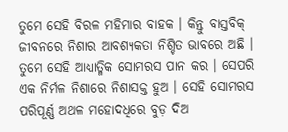ତୁମେ ସେହି ବିରଳ ମହିମାର ବାହକ । କିନ୍ତୁ ବାସ୍ତବିକ୍ ଜୀବନରେ ନିଶାର ଆବଶ୍ୟକତା ନିଶ୍ଚିତ ଭାବରେ ଅଛି । ତୁମେ ସେହି ଆଧ୍ୟାତ୍ମିକ ସୋମରସ ପାନ କର । ସେପରି ଏକ ନିର୍ମଳ ନିଶାରେ ନିଶାସକ୍ତ ହୁଅ । ସେହି ସୋମରସ ପରିପୂର୍ଣ୍ଣ ଅଥଳ ମହୋଦଧିରେ ବୁଡ଼ ଦିଅ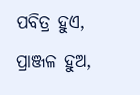ପବିତ୍ର ହୁଏ, ପ୍ରାଞ୍ଜଳ ହୁଅ,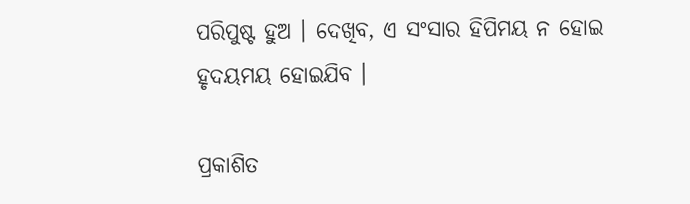ପରିପୁଷ୍ଟ ହୁଅ । ଦେଖିବ, ଏ ସଂସାର ହିପିମୟ ନ ହୋଇ ହୃଦୟମୟ ହୋଇଯିବ ।

ପ୍ରକାଶିତ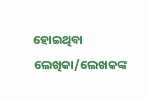ହୋଇଥିବା ଲେଖିକା/ଲେଖକଙ୍କ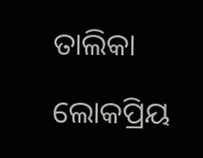ତାଲିକା

ଲୋକପ୍ରିୟ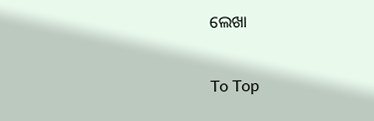ଲେଖା

To Top